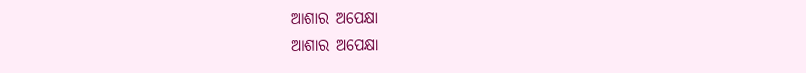ଆଶାର ଅପେକ୍ଷା
ଆଶାର ଅପେକ୍ଷା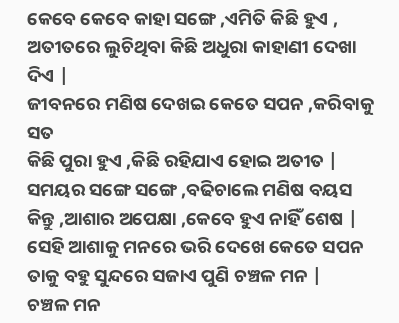କେବେ କେବେ କାହା ସଙ୍ଗେ ,ଏମିତି କିଛି ହୁଏ ,
ଅତୀତରେ ଲୁଚିଥିବା କିଛି ଅଧୁରା କାହାଣୀ ଦେଖା ଦିଏ |
ଜୀବନରେ ମଣିଷ ଦେଖଇ କେତେ ସପନ ,କରିବାକୁ ସତ
କିଛି ପୁରା ହୁଏ ,କିଛି ରହିଯାଏ ହୋଇ ଅତୀତ |
ସମୟର ସଙ୍ଗେ ସଙ୍ଗେ ,ବଢିଚାଲେ ମଣିଷ ବୟସ
କିନ୍ତୁ ,ଆଶାର ଅପେକ୍ଷା ,କେବେ ହୁଏ ନାହିଁ ଶେଷ |
ସେହି ଆଶାକୁ ମନରେ ଭରି ଦେଖେ କେତେ ସପନ
ତାକୁ ବହୁ ସୁନ୍ଦରେ ସଜାଏ ପୁଣି ଚଞ୍ଚଳ ମନ |
ଚଞ୍ଚଳ ମନ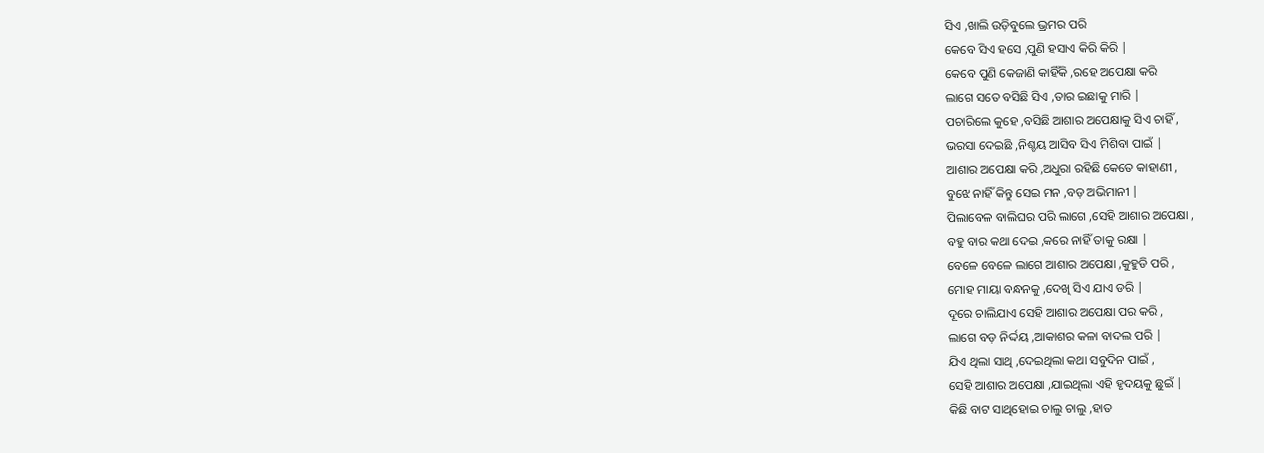ସିଏ ,ଖାଲି ଉଡ଼ିବୁଲେ ଭ୍ରମର ପରି
କେବେ ସିଏ ହସେ ,ପୁଣି ହସାଏ କିରି କିରି |
କେବେ ପୁଣି କେଜାଣି କାହିଁକି ,ରହେ ଅପେକ୍ଷା କରି
ଲାଗେ ସତେ ବସିଛି ସିଏ ,ତାର ଇଛାକୁ ମାରି |
ପଚାରିଲେ କୁହେ ,ବସିଛି ଆଶାର ଅପେକ୍ଷାକୁ ସିଏ ଚାହିଁ ,
ଭରସା ଦେଇଛି ,ନିଶ୍ଚୟ ଆସିବ ସିଏ ମିଶିବା ପାଇଁ |
ଆଶାର ଅପେକ୍ଷା କରି ,ଅଧୁରା ରହିଛି କେତେ କାହାଣୀ ,
ବୁଝେ ନାହିଁ କିନ୍ତୁ ସେଇ ମନ ,ବଡ଼ ଅଭିମାନୀ |
ପିଲାବେଳ ବାଲିଘର ପରି ଲାଗେ ,ସେହି ଆଶାର ଅପେକ୍ଷା ,
ବହୁ ବାର କଥା ଦେଇ ,କରେ ନାହିଁ ତାକୁ ରକ୍ଷା |
ବେଳେ ବେଳେ ଲାଗେ ଆଶାର ଅପେକ୍ଷା ,କୁହୁଡି ପରି ,
ମୋହ ମାୟା ବନ୍ଧନକୁ ,ଦେଖି ସିଏ ଯାଏ ଡରି |
ଦୂରେ ଚାଲିଯାଏ ସେହି ଆଶାର ଅପେକ୍ଷା ପର କରି ,
ଲାଗେ ବଡ଼ ନିର୍ଦ୍ଦୟ ,ଆକାଶର କଳା ବାଦଲ ପରି |
ଯିଏ ଥିଲା ସାଥି ,ଦେଇଥିଲା କଥା ସବୁଦିନ ପାଇଁ ,
ସେହି ଆଶାର ଅପେକ୍ଷା ,ଯାଇଥିଲା ଏହି ହୃଦୟକୁ ଛୁଇଁ |
କିଛି ବାଟ ସାଥିହୋଇ ଚାଲୁ ଚାଲୁ ,ହାତ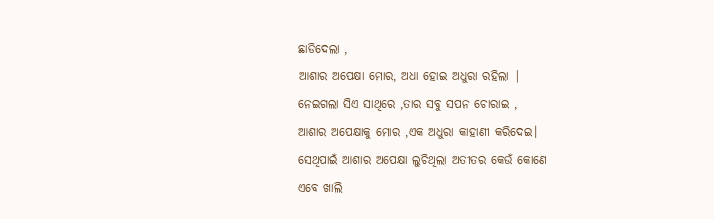ଛାଡିଦେଲା ,
ଆଶାର ଅପେକ୍ଷା ମୋର, ଅଧା ହୋଇ ଅଧୁରା ରହିଲା |
ନେଇଗଲା ସିଏ ସାଥିରେ ,ତାର ସବୁ ସପନ ଚୋରାଇ ,
ଆଶାର ଅପେକ୍ଷାକୁ ମୋର ,ଏକ ଅଧୁରା କାହାଣୀ କରିଦେଇ।
ସେଥିପାଇଁ ଆଶାର ଅପେକ୍ଷା ଲୁଚିଥିଲା ଅତୀତର କେଉଁ କୋଣେ
ଏବେ ଖାଲି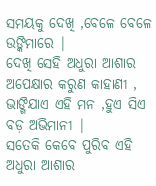ସମୟକୁ ଦେଖି ,ବେଳେ ବେଳେ ଉଙ୍କିମାରେ |
ଦେଖି ସେହି ଅଧୁରା ଆଶାର ଅପେକ୍ଷାର କରୁଣ କାହାଣୀ ,
ଭାଙ୍ଗିଯାଏ ଏହି ମନ ,ହୁଏ ସିଏ ବଡ଼ ଅଭିମାନୀ |
ସତେକି କେବେ ପୁରିବ ଏହି ଅଧୁରା ଆଶାର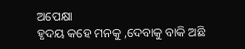ଅପେକ୍ଷା
ହୃଦୟ କହେ ମନକୁ ,ଦେବାକୁ ବାକି ଅଛି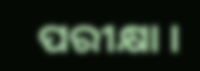ପରୀକ୍ଷା ।